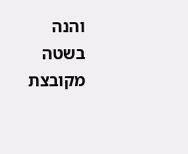והנה בשטה מקובצת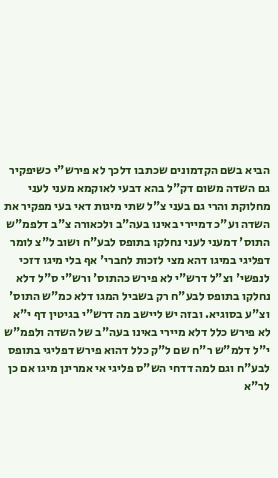הביא בשם הקדמונים שכתבו דלכך לא פירש"י כשיפקיר גם השדה משום דק"ל בהא דבעי לאוקמא מעני לעני מחלוקת והרי גם בעני צ"ל שתי מיגות דאי בעי מפקיר את השדה וע"כ דמיירי באינו בעה"ב ולכאורה צ"ב דלפמ"ש התוס' דמעני לעני נחלקו בתופס לבע"ח ושוב ל"צ לומר דפליגי במיגו דהא מצי לזכות לחברי' אף בלי מיגו דזכי לנפשי' וצ"ל דרש"י לא פירש כהתוס' ורש"י ס"ל דלא נחלקו בתופס לבע"ח רק בשביל המגו דלא כמ"ש התוס' וצ"ע בסוגיא. ובזה יש ליישב מה דרש"י בגיטין דף י"א לא פירש כלל דלא מיירי באינו בעה"ב של השדה ולפמ"ש י"ל דלמ"ש ר"ח שם ל"ק כלל דהוא פירש דפליגי בתופס לבע"ח וגם למה דדחי הש"ס פליגי אי אמרינן מיגו אם כן לר"א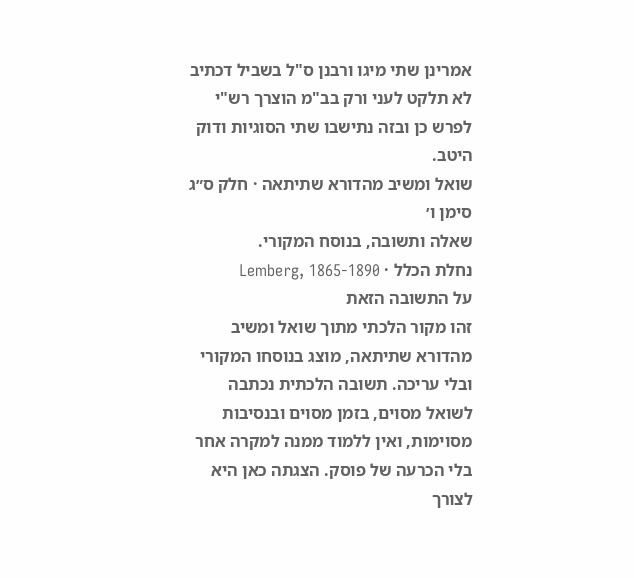אמרינן שתי מיגו ורבנן ס"ל בשביל דכתיב לא תלקט לעני ורק בב"מ הוצרך רש"י לפרש כן ובזה נתישבו שתי הסוגיות ודוק היטב.
שואל ומשיב מהדורא שתיתאה · חלק ס״ג סימן ו׳
שאלה ותשובה, בנוסח המקורי.
נחלת הכלל · Lemberg, 1865-1890
על התשובה הזאת
זהו מקור הלכתי מתוך שואל ומשיב מהדורא שתיתאה, מוצג בנוסחו המקורי ובלי עריכה. תשובה הלכתית נכתבה לשואל מסוים, בזמן מסוים ובנסיבות מסוימות, ואין ללמוד ממנה למקרה אחר בלי הכרעה של פוסק. הצגתה כאן היא לצורך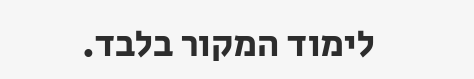לימוד המקור בלבד.